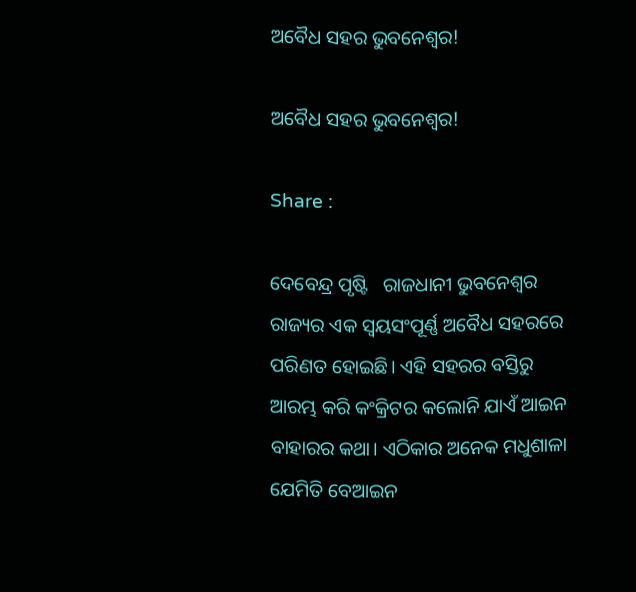ଅବୈଧ ସହର ଭୁବନେଶ୍ବର!

ଅବୈଧ ସହର ଭୁବନେଶ୍ବର!

Share :

ଦେବେନ୍ଦ୍ର ପୃଷ୍ଟି   ରାଜଧାନୀ ଭୁବନେଶ୍ବର ରାଜ୍ୟର ଏକ ସ୍ବୟସଂପୂର୍ଣ୍ଣ ଅବୈଧ ସହରରେ ପରିଣତ ହୋଇଛି। ଏହି ସହରର ବସ୍ତିରୁ ଆରମ୍ଭ କରି କଂକ୍ରିଟର କଲୋନି ଯାଏଁ ଆଇନ ବାହାରର କଥା। ଏଠିକାର ଅନେକ ମଧୁଶାଳା ଯେମିତି ବେଆଇନ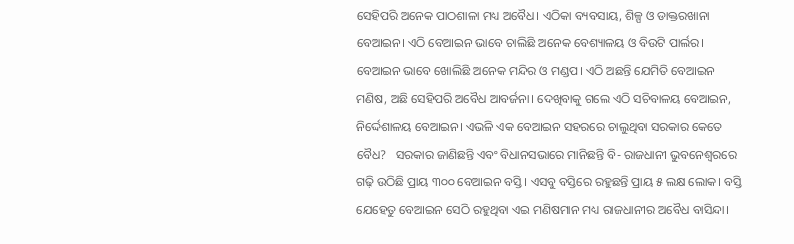ସେହିପରି ଅନେକ ପାଠଶାଳା ମଧ୍ୟ ଅବୈଧ। ଏଠିକା ବ୍ୟବସାୟ, ଶିଳ୍ପ ଓ ଡାକ୍ତରଖାନା ବେଆଇନ। ଏଠି ବେଆଇନ ଭାବେ ଚାଲିଛି ଅନେକ ବେଶ୍ୟାଳୟ ଓ ବିଉଟି ପାର୍ଲର। ବେଆଇନ ଭାବେ ଖୋଲିଛି ଅନେକ ମନ୍ଦିର ଓ ମଣ୍ଡପ। ଏଠି ଅଛନ୍ତି ଯେମିତି ବେଆଇନ ମଣିଷ, ଅଛି ସେହିପରି ଅବୈଧ ଆବର୍ଜନା। ଦେଖିବାକୁ ଗଲେ ଏଠି ସଚିବାଳୟ ବେଆଇନ, ନିର୍ଦ୍ଦେଶାଳୟ ବେଆଇନ। ଏଭଳି ଏକ ବେଆଇନ ସହରରେ ଚାଲୁଥିବା ସରକାର କେତେ ବୈଧ?   ସରକାର ଜାଣିଛନ୍ତି ଏବଂ ବିଧାନସଭାରେ ମାନିଛନ୍ତି ବି- ରାଜଧାନୀ ଭୁବନେଶ୍ବରରେ ଗଢ଼ି ଉଠିଛି ପ୍ରାୟ ୩୦୦ ବେଆଇନ ବସ୍ତି। ଏସବୁ ବସ୍ତିରେ ରହୁଛନ୍ତି ପ୍ରାୟ ୫ ଲକ୍ଷ ଲୋକ। ବସ୍ତି ଯେହେତୁ ବେଆଇନ ସେଠି ରହୁଥିବା ଏଇ ମଣିଷମାନ ମଧ୍ୟ ରାଜଧାନୀର ଅବୈଧ ବାସିନ୍ଦା।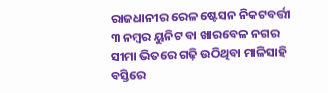ରାଜଧାନୀର ରେଳ ଷ୍ଟେସନ ନିକଟବର୍ତ୍ତୀ ୩ ନମ୍ବର ୟୁନିଟ ବା ଖାରବେଳ ନଗର ସୀମା ଭିତରେ ଗଢ଼ି ଉଠିଥିବା ମାଳିସାହି ବସ୍ତିରେ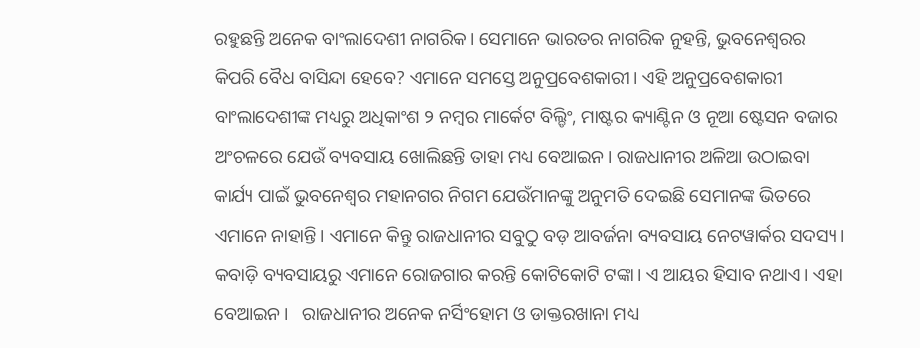ରହୁଛନ୍ତି ଅନେକ ବାଂଲାଦେଶୀ ନାଗରିକ। ସେମାନେ ଭାରତର ନାଗରିକ ନୁହନ୍ତି, ଭୁବନେଶ୍ବରର କିପରି ବୈଧ ବାସିନ୍ଦା ହେବେ? ଏମାନେ ସମସ୍ତେ ଅନୁପ୍ରବେଶକାରୀ। ଏହି ଅନୁପ୍ରବେଶକାରୀ ବାଂଲାଦେଶୀଙ୍କ ମଧ୍ୟରୁ ଅଧିକାଂଶ ୨ ନମ୍ବର ମାର୍କେଟ ବିଲ୍ଡିଂ, ମାଷ୍ଟର କ୍ୟାଣ୍ଟିନ ଓ ନୂଆ ଷ୍ଟେସନ ବଜାର ଅଂଚଳରେ ଯେଉଁ ବ୍ୟବସାୟ ଖୋଲିଛନ୍ତି ତାହା ମଧ୍ୟ ବେଆଇନ। ରାଜଧାନୀର ଅଳିଆ ଉଠାଇବା କାର୍ଯ୍ୟ ପାଇଁ ଭୁବନେଶ୍ବର ମହାନଗର ନିଗମ ଯେଉଁମାନଙ୍କୁ ଅନୁମତି ଦେଇଛି ସେମାନଙ୍କ ଭିତରେ ଏମାନେ ନାହାନ୍ତି। ଏମାନେ କିନ୍ତୁ ରାଜଧାନୀର ସବୁଠୁ ବଡ଼ ଆବର୍ଜନା ବ୍ୟବସାୟ ନେଟୱାର୍କର ସଦସ୍ୟ। କବାଡ଼ି ବ୍ୟବସାୟରୁ ଏମାନେ ରୋଜଗାର କରନ୍ତି କୋଟିକୋଟି ଟଙ୍କା। ଏ ଆୟର ହିସାବ ନଥାଏ। ଏହା ବେଆଇନ।   ରାଜଧାନୀର ଅନେକ ନର୍ସିଂହୋମ ଓ ଡାକ୍ତରଖାନା ମଧ୍ୟ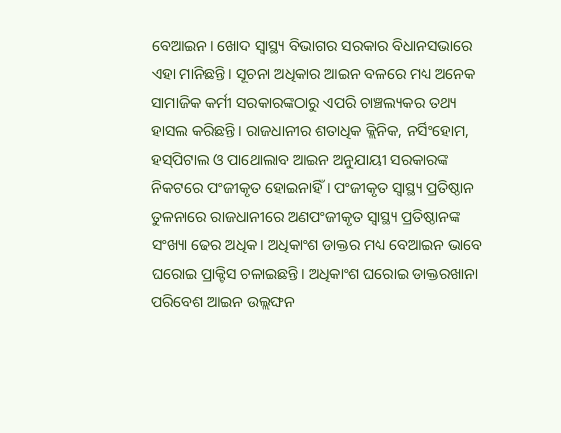ବେଆଇନ। ଖୋଦ ସ୍ବାସ୍ଥ୍ୟ ବିଭାଗର ସରକାର ବିଧାନସଭାରେ ଏହା ମାନିଛନ୍ତି। ସୂଚନା ଅଧିକାର ଆଇନ ବଳରେ ମଧ୍ୟ ଅନେକ ସାମାଜିକ କର୍ମୀ ସରକାରଙ୍କଠାରୁ ଏପରି ଚାଞ୍ଚଲ୍ୟକର ତଥ୍ୟ ହାସଲ କରିଛନ୍ତି। ରାଜଧାନୀର ଶତାଧିକ କ୍ଲିନିକ, ନର୍ସିଂହୋମ, ହସ୍‌ପିଟାଲ ଓ ପାଥୋଲାବ ଆଇନ ଅନୁଯାୟୀ ସରକାରଙ୍କ ନିକଟରେ ପଂଜୀକୃତ ହୋଇନାହିଁ। ପଂଜୀକୃତ ସ୍ବାସ୍ଥ୍ୟ ପ୍ରତିଷ୍ଠାନ ତୁଳନାରେ ରାଜଧାନୀରେ ଅଣପଂଜୀକୃତ ସ୍ବାସ୍ଥ୍ୟ ପ୍ରତିଷ୍ଠାନଙ୍କ ସଂଖ୍ୟା ଢେର ଅଧିକ। ଅଧିକାଂଶ ଡାକ୍ତର ମଧ୍ୟ ବେଆଇନ ଭାବେ ଘରୋଇ ପ୍ରାକ୍ଟିସ ଚଳାଇଛନ୍ତି। ଅଧିକାଂଶ ଘରୋଇ ଡାକ୍ତରଖାନା ପରିବେଶ ଆଇନ ଉଲ୍ଲଙ୍ଘନ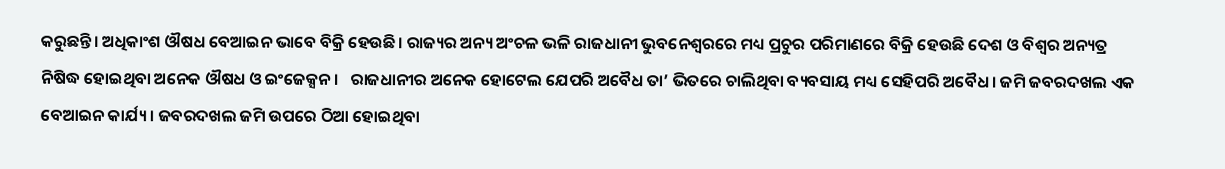କରୁଛନ୍ତି। ଅଧିକାଂଶ ଔଷଧ ବେଆଇନ ଭାବେ ବିକ୍ରି ହେଉଛି। ରାଜ୍ୟର ଅନ୍ୟ ଅଂଚଳ ଭଳି ରାଜଧାନୀ ଭୁବନେଶ୍ବରରେ ମଧ୍ୟ ପ୍ରଚୁର ପରିମାଣରେ ବିକ୍ରି ହେଉଛି ଦେଶ ଓ ବିଶ୍ବର ଅନ୍ୟତ୍ର ନିଷିଦ୍ଧ ହୋଇଥିବା ଅନେକ ଔଷଧ ଓ ଇଂଜେକ୍ସନ।   ରାଜଧାନୀର ଅନେକ ହୋଟେଲ ଯେପରି ଅବୈଧ ତା’ ଭିତରେ ଚାଲିଥିବା ବ୍ୟବସାୟ ମଧ୍ୟ ସେହିପରି ଅବୈଧ। ଜମି ଜବରଦଖଲ ଏକ ବେଆଇନ କାର୍ଯ୍ୟ। ଜବରଦଖଲ ଜମି ଉପରେ ଠିଆ ହୋଇଥିବା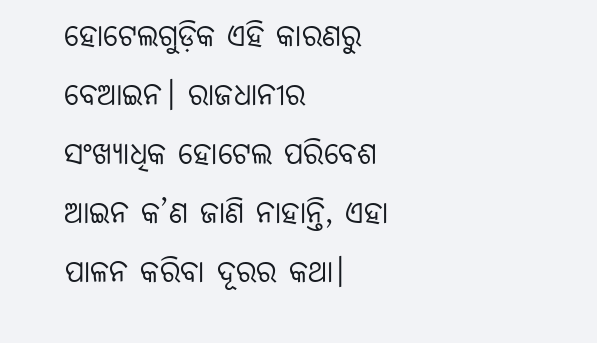ହୋଟେଲଗୁଡ଼ିକ ଏହି କାରଣରୁ ବେଆଇନ। ରାଜଧାନୀର ସଂଖ୍ୟାଧିକ ହୋଟେଲ ପରିବେଶ ଆଇନ କ’ଣ ଜାଣି ନାହାନ୍ତି, ଏହା ପାଳନ କରିବା ଦୂରର କଥା।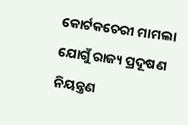କୋର୍ଟକଚେରୀ ମାମଲା ଯୋଗୁଁ ରାଜ୍ୟ ପ୍ରଦୂଷଣ ନିୟନ୍ତ୍ରଣ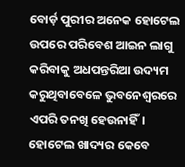ବୋର୍ଡ଼ ପୁରୀର ଅନେକ ହୋଟେଲ ଉପରେ ପରିବେଶ ଆଇନ ଲାଗୁ କରିବାକୁ ଅଧପନ୍ତରିଆ ଉଦ୍ୟମ କରୁଥିବାବେଳେ ଭୁବନେଶ୍ବରରେ ଏପରି ତନଖି ହେଉନାହିଁ। ହୋଟେଲ ଖାଦ୍ୟର କେବେ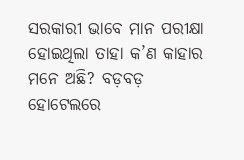ସରକାରୀ ଭାବେ ମାନ ପରୀକ୍ଷା ହୋଇଥିଲା ତାହା କ’ଣ କାହାର ମନେ ଅଛି? ବଡ଼ବଡ଼ ହୋଟେଲରେ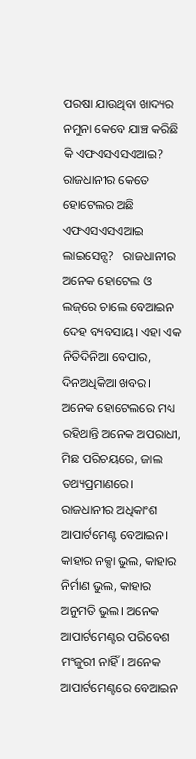ପରଷା ଯାଉଥିବା ଖାଦ୍ୟର ନମୁନା କେବେ ଯାଞ୍ଚ କରିଛି କି ଏଫଏସଏସଏଆଇ? ରାଜଧାନୀର କେତେ ହୋଟେଲର ଅଛି ଏଫଏସଏସଏଆଇ ଲାଇସେନ୍ସ?   ରାଜଧାନୀର ଅନେକ ହୋଟେଲ ଓ ଲଜ୍‌ରେ ଚାଲେ ବେଆଇନ ଦେହ ବ୍ୟବସାୟ। ଏହା ଏକ ନିତିଦିନିଆ ବେପାର, ଦିନଅଧିକିଆ ଖବର। ଅନେକ ହୋଟେଲରେ ମଧ୍ୟ ରହିଥାନ୍ତି ଅନେକ ଅପରାଧୀ, ମିଛ ପରିଚୟରେ, ଜାଲ ତଥ୍ୟପ୍ରମାଣରେ।   ରାଜଧାନୀର ଅଧିକାଂଶ ଆପାର୍ଟମେଣ୍ଟ ବେଆଇନ। କାହାର ନକ୍ସା ଭୁଲ, କାହାର ନିର୍ମାଣ ଭୁଲ, କାହାର ଅନୁମତି ଭୁଲ। ଅନେକ ଆପାର୍ଟମେଣ୍ଟର ପରିବେଶ ମଂଜୁରୀ ନାହିଁ। ଅନେକ ଆପାର୍ଟମେଣ୍ଟରେ ବେଆଇନ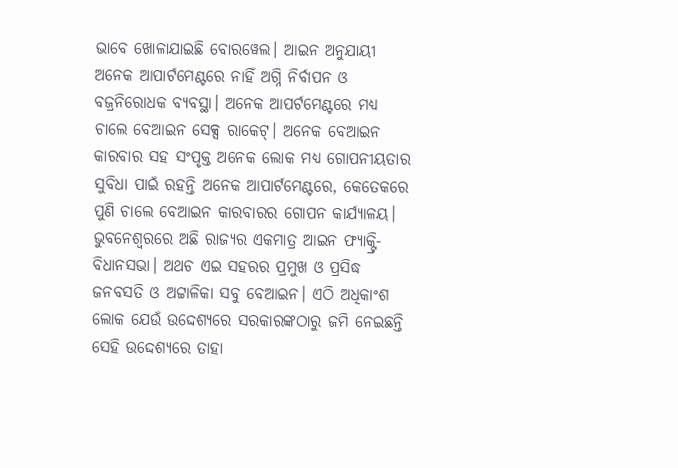ଭାବେ ଖୋଳାଯାଇଛି ବୋରୱେଲ। ଆଇନ ଅନୁଯାୟୀ ଅନେକ ଆପାର୍ଟମେଣ୍ଟରେ ନାହିଁ ଅଗ୍ନି ନିର୍ବାପନ ଓ ବଜ୍ରନିରୋଧକ ବ୍ୟବସ୍ଥା। ଅନେକ ଆପର୍ଟମେଣ୍ଟରେ ମଧ୍ୟ ଚାଲେ ବେଆଇନ ସେକ୍ସ ରାକେଟ୍। ଅନେକ ବେଆଇନ କାରବାର ସହ ସଂପୃକ୍ତ ଅନେକ ଲୋକ ମଧ୍ୟ ଗୋପନୀୟତାର ସୁବିଧା ପାଇଁ ରହନ୍ତି ଅନେକ ଆପାର୍ଟମେଣ୍ଟରେ, କେତେକରେ ପୁଣି ଚାଲେ ବେଆଇନ କାରବାରର ଗୋପନ କାର୍ଯ୍ୟାଳୟ।   ଭୁବନେଶ୍ବରରେ ଅଛି ରାଜ୍ୟର ଏକମାତ୍ର ଆଇନ ଫ୍ୟାକ୍ଟ୍ରି- ବିଧାନସଭା। ଅଥଚ ଏଇ ସହରର ପ୍ରମୁଖ ଓ ପ୍ରସିଦ୍ଧ ଜନବସତି ଓ ଅଟ୍ଟାଳିକା ସବୁ ବେଆଇନ। ଏଠି ଅଧିକାଂଶ ଲୋକ ଯେଉଁ ଉଦ୍ଦେଶ୍ୟରେ ସରକାରଙ୍କଠାରୁ ଜମି ନେଇଛନ୍ତି ସେହି ଉଦ୍ଦେଶ୍ୟରେ ତାହା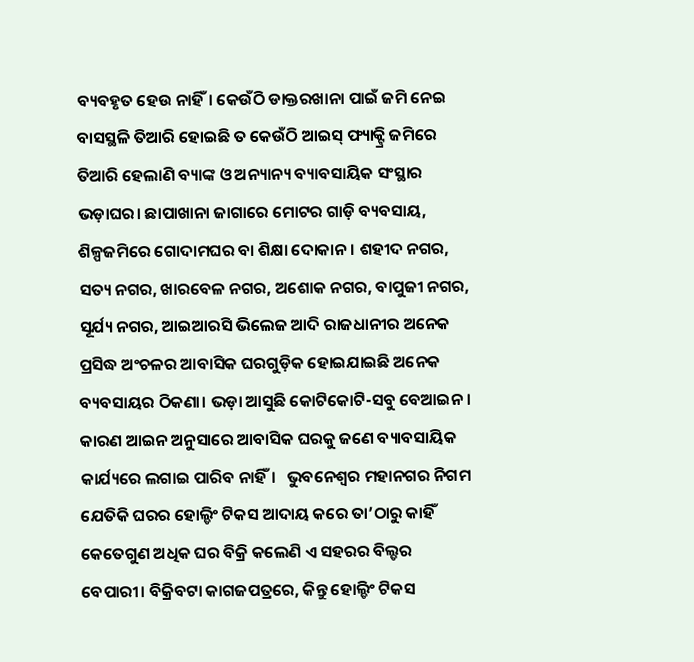ବ୍ୟବହୃତ ହେଉ ନାହିଁ। କେଉଁଠି ଡାକ୍ତରଖାନା ପାଇଁ ଜମି ନେଇ ବାସସ୍ଥଳି ତିଆରି ହୋଇଛି ତ କେଉଁଠି ଆଇସ୍ ଫ୍ୟାକ୍ଟ୍ରି ଜମିରେ ତିଆରି ହେଲାଣି ବ୍ୟାଙ୍କ ଓ ଅନ୍ୟାନ୍ୟ ବ୍ୟାବସାୟିକ ସଂସ୍ଥାର ଭଡ଼ାଘର। ଛାପାଖାନା ଜାଗାରେ ମୋଟର ଗାଡ଼ି ବ୍ୟବସାୟ, ଶିଳ୍ପଜମିରେ ଗୋଦାମଘର ବା ଶିକ୍ଷା ଦୋକାନ। ଶହୀଦ ନଗର, ସତ୍ୟ ନଗର, ଖାରବେଳ ନଗର, ଅଶୋକ ନଗର, ବାପୁଜୀ ନଗର, ସୂର୍ଯ୍ୟ ନଗର, ଆଇଆରସି ଭିଲେଜ ଆଦି ରାଜଧାନୀର ଅନେକ ପ୍ରସିଦ୍ଧ ଅଂଚଳର ଆବାସିକ ଘରଗୁଡ଼ିକ ହୋଇଯାଇଛି ଅନେକ ବ୍ୟବସାୟର ଠିକଣା। ଭଡ଼ା ଆସୁଛି କୋଟିକୋଟି-ସବୁ ବେଆଇନ। କାରଣ ଆଇନ ଅନୁସାରେ ଆବାସିକ ଘରକୁ ଜଣେ ବ୍ୟାବସାୟିକ କାର୍ଯ୍ୟରେ ଲଗାଇ ପାରିବ ନାହିଁ।   ଭୁବନେଶ୍ବର ମହାନଗର ନିଗମ ଯେତିକି ଘରର ହୋଲ୍ଡିଂ ଟିକସ ଆଦାୟ କରେ ତା’ଠାରୁ କାହିଁ କେତେଗୁଣ ଅଧିକ ଘର ବିକ୍ରି କଲେଣି ଏ ସହରର ବିଲ୍ଡର ବେପାରୀ। ବିକ୍ରିବଟା କାଗଜପତ୍ରରେ, କିନ୍ତୁ ହୋଲ୍ଡିଂ ଟିକସ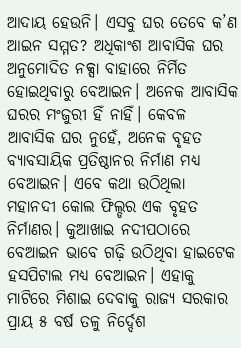ଆଦାୟ ହେଉନି। ଏସବୁ ଘର ତେବେ କ’ଣ ଆଇନ ସମ୍ମତ? ଅଧିକାଂଶ ଆବାସିକ ଘର ଅନୁମୋଦିତ ନକ୍ସା ବାହାରେ ନିର୍ମିତ ହୋଇଥିବାରୁ ବେଆଇନ। ଅନେକ ଆବାସିକ ଘରର ମଂଜୁରୀ ହିଁ ନାହିଁ। କେବଳ ଆବାସିକ ଘର ନୁହେଁ, ଅନେକ ବୃହତ ବ୍ୟାବସାୟିକ ପ୍ରତିଷ୍ଠାନର ନିର୍ମାଣ ମଧ୍ୟ ବେଆଇନ। ଏବେ କଥା ଉଠିଥିଲା ମହାନଦୀ କୋଲ ଫିଲ୍ଡର ଏକ ବୃହତ ନିର୍ମାଣର। କୁଆଖାଇ ନଦୀପଠାରେ ବେଆଇନ ଭାବେ ଗଢ଼ି ଉଠିଥିବା ହାଇଟେକ ହସପିଟାଲ ମଧ୍ୟ ବେଆଇନ। ଏହାକୁ ମାଟିରେ ମିଶାଇ ଦେବାକୁ ରାଜ୍ୟ ସରକାର ପ୍ରାୟ ୫ ବର୍ଷ ତଳୁ ନିର୍ଦ୍ଦେଶ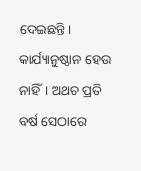ଦେଇଛନ୍ତି। କାର୍ଯ୍ୟାନୁଷ୍ଠାନ ହେଉ ନାହିଁ। ଅଥଚ ପ୍ରତି ବର୍ଷ ସେଠାରେ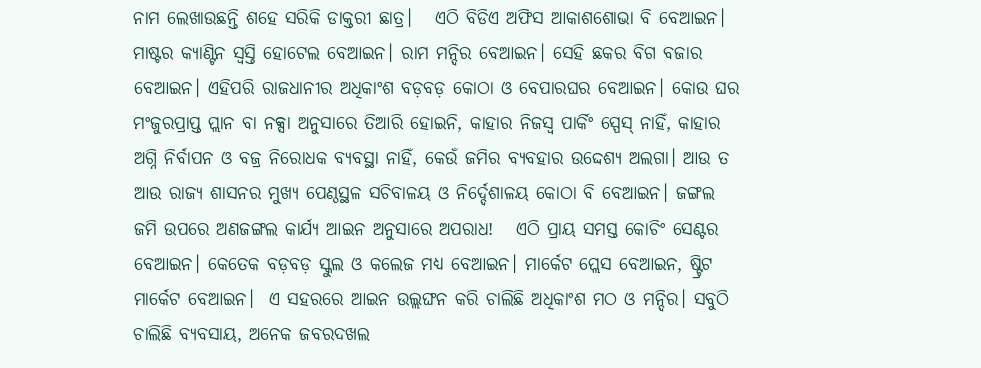ନାମ ଲେଖାଉଛନ୍ତି ଶହେ ସରିକି ଡାକ୍ତରୀ ଛାତ୍ର।   ଏଠି ବିଡିଏ ଅଫିସ ଆକାଶଶୋଭା ବି ବେଆଇନ। ମାଷ୍ଟର କ୍ୟାଣ୍ଟିନ ସ୍ବସ୍ତି ହୋଟେଲ ବେଆଇନ। ରାମ ମନ୍ଦିର ବେଆଇନ। ସେହି ଛକର ବିଗ ବଜାର ବେଆଇନ। ଏହିପରି ରାଜଧାନୀର ଅଧିକାଂଶ ବଡ଼ବଡ଼ କୋଠା ଓ ବେପାରଘର ବେଆଇନ। କୋଉ ଘର ମଂଜୁରପ୍ରାପ୍ତ ପ୍ଲାନ ବା ନକ୍ସା ଅନୁସାରେ ତିଆରି ହୋଇନି, କାହାର ନିଜସ୍ବ ପାର୍କିଂ ସ୍ପେସ୍ ନାହିଁ, କାହାର ଅଗ୍ନି ନିର୍ବାପନ ଓ ବଜ୍ର ନିରୋଧକ ବ୍ୟବସ୍ଥା ନାହିଁ, କେଉଁ ଜମିର ବ୍ୟବହାର ଉଦ୍ଦେଶ୍ୟ ଅଲଗା। ଆଉ ତ ଆଉ ରାଜ୍ୟ ଶାସନର ମୁଖ୍ୟ ପେଣ୍ଠସ୍ଥଳ ସଚିବାଳୟ ଓ ନିର୍ଦ୍ଦେଶାଳୟ କୋଠା ବି ବେଆଇନ। ଜଙ୍ଗଲ ଜମି ଉପରେ ଅଣଜଙ୍ଗଲ କାର୍ଯ୍ୟ ଆଇନ ଅନୁସାରେ ଅପରାଧ!   ଏଠି ପ୍ରାୟ ସମସ୍ତ କୋଚିଂ ସେଣ୍ଟର ବେଆଇନ। କେତେକ ବଡ଼ବଡ଼ ସ୍କୁଲ ଓ କଲେଜ ମଧ୍ୟ ବେଆଇନ। ମାର୍କେଟ ପ୍ଲେସ ବେଆଇନ, ଷ୍ଟ୍ରିଟ ମାର୍କେଟ ବେଆଇନ।  ଏ ସହରରେ ଆଇନ ଉଲ୍ଲଙ୍ଘନ କରି ଚାଲିଛି ଅଧିକାଂଶ ମଠ ଓ ମନ୍ଦିର। ସବୁଠି ଚାଲିଛି ବ୍ୟବସାୟ, ଅନେକ ଜବରଦଖଲ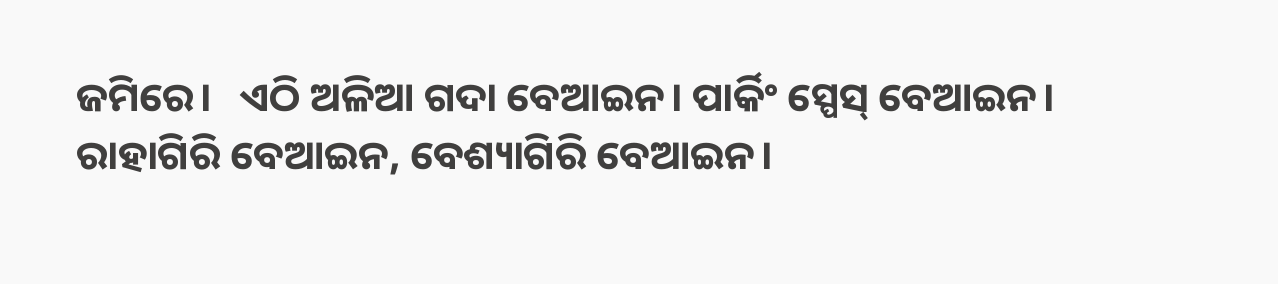ଜମିରେ।   ଏଠି ଅଳିଆ ଗଦା ବେଆଇନ। ପାର୍କିଂ ସ୍ପେସ୍ ବେଆଇନ। ରାହାଗିରି ବେଆଇନ, ବେଶ୍ୟାଗିରି ବେଆଇନ।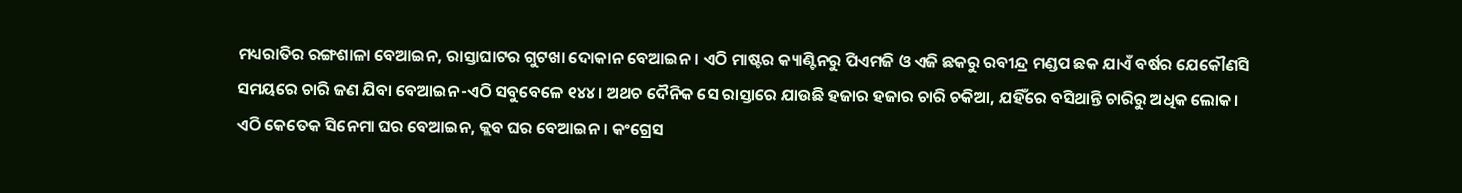ମଧ୍ୟରାତିର ରଙ୍ଗଶାଳା ବେଆଇନ, ରାସ୍ତାଘାଟର ଗୁଟଖା ଦୋକାନ ବେଆଇନ। ଏଠି ମାଷ୍ଟର କ୍ୟାଣ୍ଟିନରୁ ପିଏମଜି ଓ ଏଜି ଛକରୁ ରବୀନ୍ଦ୍ର ମଣ୍ଡପ ଛକ ଯାଏଁ ବର୍ଷର ଯେକୌଣସି ସମୟରେ ଚାରି ଜଣ ଯିବା ବେଆଇନ-ଏଠି ସବୁବେଳେ ୧୪୪। ଅଥଚ ଦୈନିକ ସେ ରାସ୍ତାରେ ଯାଉଛି ହଜାର ହଜାର ଚାରି ଚକିଆ, ଯହିଁରେ ବସିଥାନ୍ତି ଚାରିରୁ ଅଧିକ ଲୋକ।   ଏଠି କେତେକ ସିନେମା ଘର ବେଆଇନ, କ୍ଲବ ଘର ବେଆଇନ। କଂଗ୍ରେସ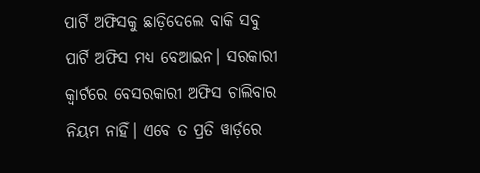ପାର୍ଟି ଅଫିସକୁ ଛାଡ଼ିଦେଲେ ବାକି ସବୁ ପାର୍ଟି ଅଫିସ ମଧ୍ୟ ବେଆଇନ। ସରକାରୀ କ୍ବାର୍ଟରେ ବେସରକାରୀ ଅଫିସ ଚାଲିବାର ନିୟମ ନାହିଁ। ଏବେ ତ ପ୍ରତି ୱାର୍ଡ଼ରେ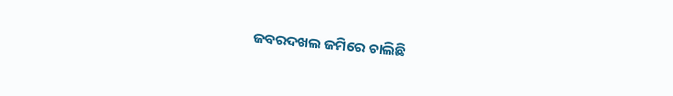ଜବରଦଖଲ ଜମିରେ ଚାଲିଛି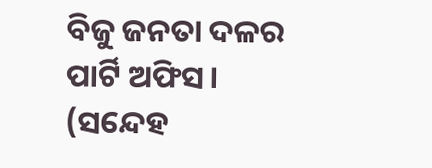ବିଜୁ ଜନତା ଦଳର ପାର୍ଟି ଅଫିସ।   (ସନ୍ଦେହ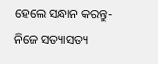ହେଲେ ସନ୍ଧାନ କରନ୍ତୁ- ନିଜେ ସତ୍ୟାସତ୍ୟ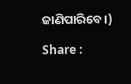ଜାଣିପାରିବେ।)

Share :